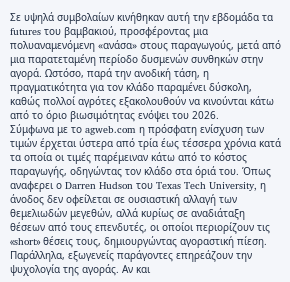Σε υψηλά συμβολαίων κινήθηκαν αυτή την εβδομάδα τα futures του βαμβακιού, προσφέροντας μια πολυαναμενόμενη «ανάσα» στους παραγωγούς, μετά από μια παρατεταμένη περίοδο δυσμενών συνθηκών στην αγορά. Ωστόσο, παρά την ανοδική τάση, η πραγματικότητα για τον κλάδο παραμένει δύσκολη, καθώς πολλοί αγρότες εξακολουθούν να κινούνται κάτω από το όριο βιωσιμότητας ενόψει του 2026.
Σύμφωνα με το agweb.com η πρόσφατη ενίσχυση των τιμών έρχεται ύστερα από τρία έως τέσσερα χρόνια κατά τα οποία οι τιμές παρέμειναν κάτω από το κόστος παραγωγής, οδηγώντας τον κλάδο στα όριά του. Όπως αναφερει ο Darren Hudson του Texas Tech University, η άνοδος δεν οφείλεται σε ουσιαστική αλλαγή των θεμελιωδών μεγεθών, αλλά κυρίως σε αναδιάταξη θέσεων από τους επενδυτές, οι οποίοι περιορίζουν τις «short» θέσεις τους, δημιουργώντας αγοραστική πίεση.
Παράλληλα, εξωγενείς παράγοντες επηρεάζουν την ψυχολογία της αγοράς. Αν και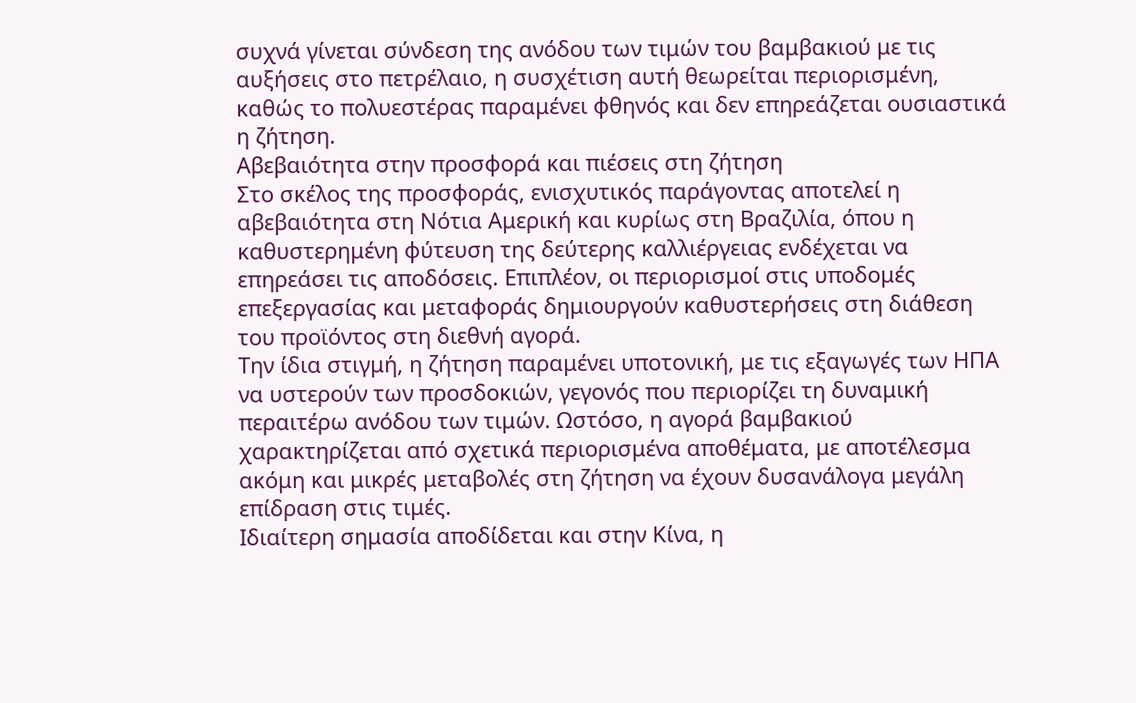συχνά γίνεται σύνδεση της ανόδου των τιμών του βαμβακιού με τις αυξήσεις στο πετρέλαιο, η συσχέτιση αυτή θεωρείται περιορισμένη, καθώς το πολυεστέρας παραμένει φθηνός και δεν επηρεάζεται ουσιαστικά η ζήτηση.
Αβεβαιότητα στην προσφορά και πιέσεις στη ζήτηση
Στο σκέλος της προσφοράς, ενισχυτικός παράγοντας αποτελεί η αβεβαιότητα στη Νότια Αμερική και κυρίως στη Βραζιλία, όπου η καθυστερημένη φύτευση της δεύτερης καλλιέργειας ενδέχεται να επηρεάσει τις αποδόσεις. Επιπλέον, οι περιορισμοί στις υποδομές επεξεργασίας και μεταφοράς δημιουργούν καθυστερήσεις στη διάθεση του προϊόντος στη διεθνή αγορά.
Την ίδια στιγμή, η ζήτηση παραμένει υποτονική, με τις εξαγωγές των ΗΠΑ να υστερούν των προσδοκιών, γεγονός που περιορίζει τη δυναμική περαιτέρω ανόδου των τιμών. Ωστόσο, η αγορά βαμβακιού χαρακτηρίζεται από σχετικά περιορισμένα αποθέματα, με αποτέλεσμα ακόμη και μικρές μεταβολές στη ζήτηση να έχουν δυσανάλογα μεγάλη επίδραση στις τιμές.
Ιδιαίτερη σημασία αποδίδεται και στην Κίνα, η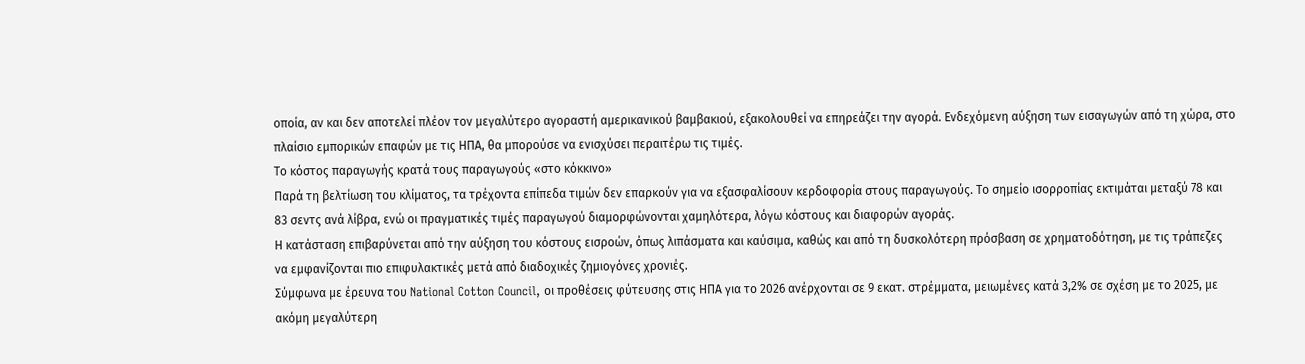οποία, αν και δεν αποτελεί πλέον τον μεγαλύτερο αγοραστή αμερικανικού βαμβακιού, εξακολουθεί να επηρεάζει την αγορά. Ενδεχόμενη αύξηση των εισαγωγών από τη χώρα, στο πλαίσιο εμπορικών επαφών με τις ΗΠΑ, θα μπορούσε να ενισχύσει περαιτέρω τις τιμές.
Το κόστος παραγωγής κρατά τους παραγωγούς «στο κόκκινο»
Παρά τη βελτίωση του κλίματος, τα τρέχοντα επίπεδα τιμών δεν επαρκούν για να εξασφαλίσουν κερδοφορία στους παραγωγούς. Το σημείο ισορροπίας εκτιμάται μεταξύ 78 και 83 σεντς ανά λίβρα, ενώ οι πραγματικές τιμές παραγωγού διαμορφώνονται χαμηλότερα, λόγω κόστους και διαφορών αγοράς.
Η κατάσταση επιβαρύνεται από την αύξηση του κόστους εισροών, όπως λιπάσματα και καύσιμα, καθώς και από τη δυσκολότερη πρόσβαση σε χρηματοδότηση, με τις τράπεζες να εμφανίζονται πιο επιφυλακτικές μετά από διαδοχικές ζημιογόνες χρονιές.
Σύμφωνα με έρευνα του National Cotton Council, οι προθέσεις φύτευσης στις ΗΠΑ για το 2026 ανέρχονται σε 9 εκατ. στρέμματα, μειωμένες κατά 3,2% σε σχέση με το 2025, με ακόμη μεγαλύτερη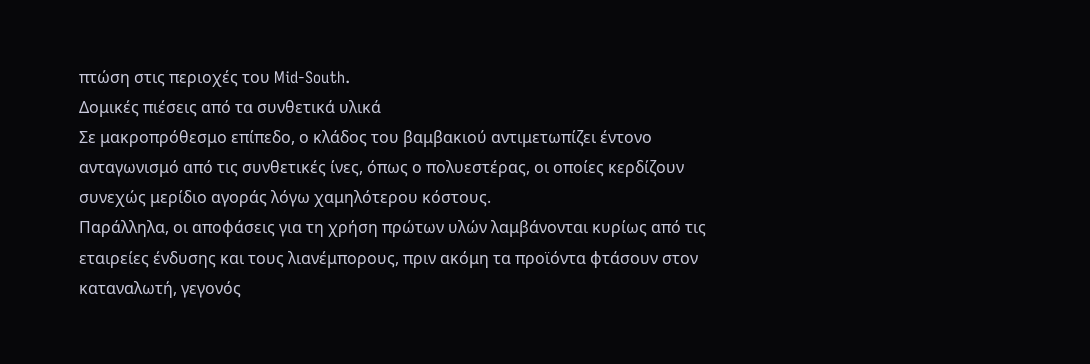πτώση στις περιοχές του Mid-South.
Δομικές πιέσεις από τα συνθετικά υλικά
Σε μακροπρόθεσμο επίπεδο, ο κλάδος του βαμβακιού αντιμετωπίζει έντονο ανταγωνισμό από τις συνθετικές ίνες, όπως ο πολυεστέρας, οι οποίες κερδίζουν συνεχώς μερίδιο αγοράς λόγω χαμηλότερου κόστους.
Παράλληλα, οι αποφάσεις για τη χρήση πρώτων υλών λαμβάνονται κυρίως από τις εταιρείες ένδυσης και τους λιανέμπορους, πριν ακόμη τα προϊόντα φτάσουν στον καταναλωτή, γεγονός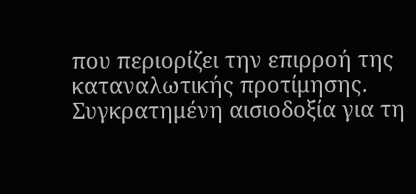που περιορίζει την επιρροή της καταναλωτικής προτίμησης.
Συγκρατημένη αισιοδοξία για τη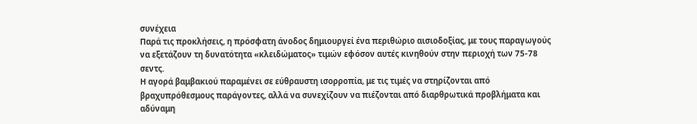συνέχεια
Παρά τις προκλήσεις, η πρόσφατη άνοδος δημιουργεί ένα περιθώριο αισιοδοξίας, με τους παραγωγούς να εξετάζουν τη δυνατότητα «κλειδώματος» τιμών εφόσον αυτές κινηθούν στην περιοχή των 75-78 σεντς.
Η αγορά βαμβακιού παραμένει σε εύθραυστη ισορροπία, με τις τιμές να στηρίζονται από βραχυπρόθεσμους παράγοντες, αλλά να συνεχίζουν να πιέζονται από διαρθρωτικά προβλήματα και αδύναμη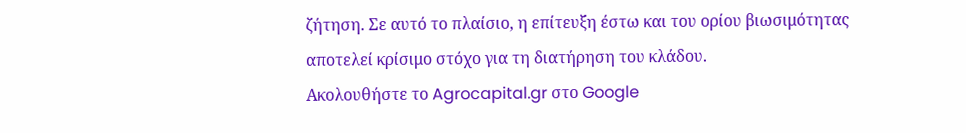ζήτηση. Σε αυτό το πλαίσιο, η επίτευξη έστω και του ορίου βιωσιμότητας αποτελεί κρίσιμο στόχο για τη διατήρηση του κλάδου.
Ακολουθήστε το Agrocapital.gr στο Google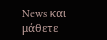News και μάθετε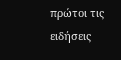πρώτοι τις ειδήσεις